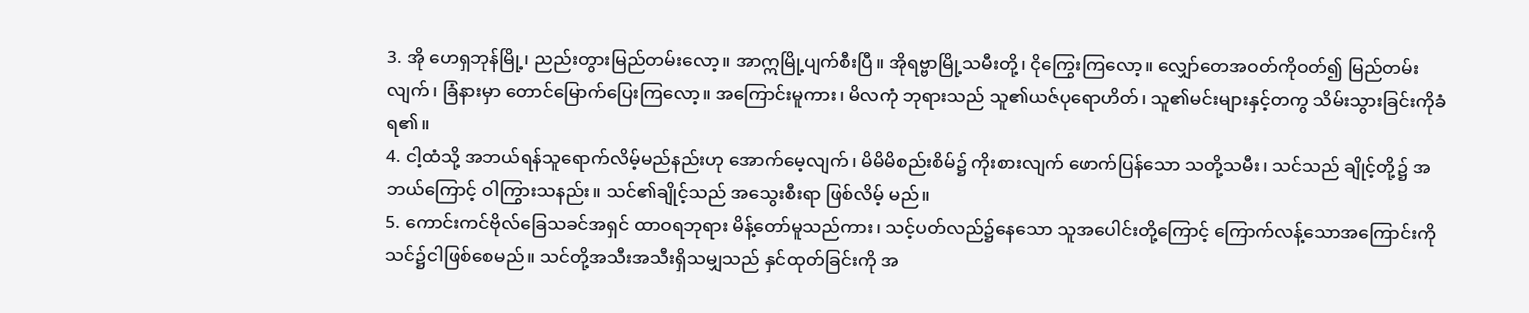3. အို ဟေရှဘုန်မြို့၊ ညည်းတွားမြည်တမ်းလော့။ အာဣမြို့ပျက်စီးပြီ။ အိုရဗ္ဗာမြို့သမီးတို့၊ ငိုကြွေးကြလော့။ လျှော်တေအဝတ်ကိုဝတ်၍ မြည်တမ်းလျက်၊ ခြံနားမှာ တောင်မြောက်ပြေးကြလော့။ အကြောင်းမူကား၊ မိလကုံ ဘုရားသည် သူ၏ယဇ်ပုရောဟိတ်၊ သူ၏မင်းများနှင့်တကွ သိမ်းသွားခြင်းကိုခံရ၏။
4. ငါ့ထံသို့ အဘယ်ရန်သူရောက်လိမ့်မည်နည်းဟု အောက်မေ့လျက်၊ မိမိမိစည်းစိမ်၌ ကိုးစားလျက် ဖောက်ပြန်သော သတို့သမီး၊ သင်သည် ချိုင့်တို့၌ အဘယ်ကြောင့် ဝါကြွားသနည်း။ သင်၏ချိုင့်သည် အသွေးစီးရာ ဖြစ်လိမ့် မည်။
5. ကောင်းကင်ဗိုလ်ခြေသခင်အရှင် ထာဝရဘုရား မိန့်တော်မူသည်ကား၊ သင့်ပတ်လည်၌နေသော သူအပေါင်းတို့ကြောင့် ကြောက်လန့်သောအကြောင်းကို သင်၌ငါဖြစ်စေမည်။ သင်တို့အသီးအသီးရှိသမျှသည် နှင်ထုတ်ခြင်းကို အ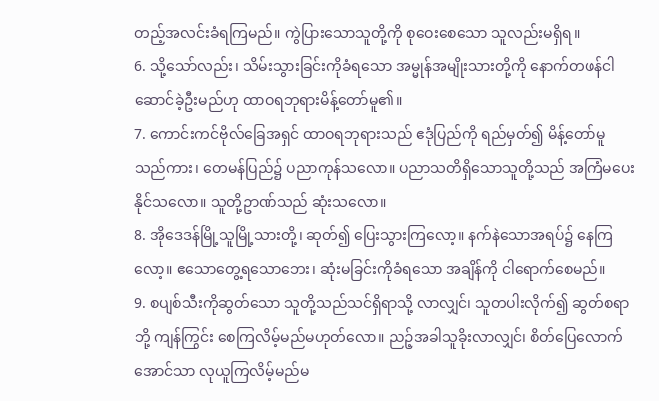တည့်အလင်းခံရကြမည်။ ကွဲပြားသောသူတို့ကို စုဝေးစေသော သူလည်းမရှိရ။
6. သို့သော်လည်း၊ သိမ်းသွားခြင်းကိုခံရသော အမ္မုန်အမျိုးသားတို့ကို နောက်တဖန်ငါဆောင်ခဲ့ဦးမည်ဟု ထာဝရဘုရားမိန့်တော်မူ၏။
7. ကောင်းကင်ဗိုလ်ခြေအရှင် ထာဝရဘုရားသည် ဧဒုံပြည်ကို ရည်မှတ်၍ မိန့်တော်မူသည်ကား၊ တေမန်ပြည်၌ ပညာကုန်သလော။ ပညာသတိရှိသောသူတို့သည် အကြံမပေးနိုင်သလော။ သူတို့ဥာဏ်သည် ဆုံးသလော။
8. အိုဒေဒန်မြို့သူမြို့သားတို့၊ ဆုတ်၍ ပြေးသွားကြလော့။ နက်နဲသောအရပ်၌ နေကြလော့။ ဧသောတွေ့ရသောဘေး၊ ဆုံးမခြင်းကိုခံရသော အချိန်ကို ငါရောက်စေမည်။
9. စပျစ်သီးကိုဆွတ်သော သူတို့သည်သင်ရှိရာသို့ လာလျှင်၊ သူတပါးလိုက်၍ ဆွတ်စရာဘို့ ကျန်ကြွင်း စေကြလိမ့်မည်မဟုတ်လော။ ညဉ့်အခါသူခိုးလာလျှင်၊ စိတ်ပြေလောက်အောင်သာ လုယူကြလိမ့်မည်မ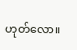ဟုတ်လော။